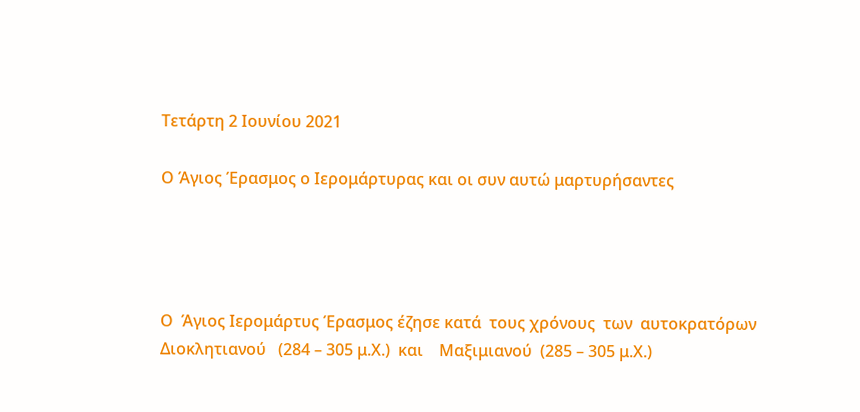Τετάρτη 2 Ιουνίου 2021

Ο Άγιος Έρασμος ο Ιερομάρτυρας και οι συν αυτώ μαρτυρήσαντες




Ο  Άγιος Ιερομάρτυς Έρασμος έζησε κατά  τους χρόνους  των  αυτοκρατόρων   Διοκλητιανού   (284 – 305 μ.Χ.)  και    Μαξιμιανού  (285 – 305 μ.Χ.)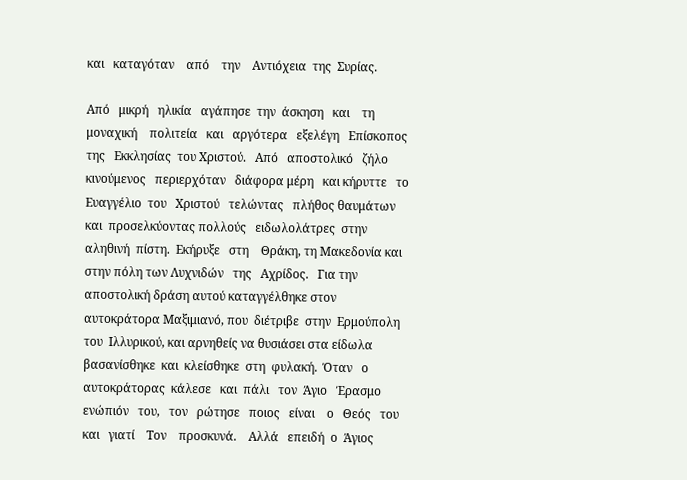και   καταγόταν    από    την    Αντιόχεια  της  Συρίας.

Από   μικρή   ηλικία   αγάπησε  την  άσκηση   και    τη   μοναχική    πολιτεία   και   αργότερα   εξελέγη   Επίσκοπος  της   Εκκλησίας  του Χριστού.   Από   αποστολικό   ζήλο   κινούμενος   περιερχόταν   διάφορα μέρη   και κήρυττε   το  Ευαγγέλιο  του   Χριστού   τελώντας   πλήθος θαυμάτων  και  προσελκύοντας πολλούς   ειδωλολάτρες  στην   αληθινή  πίστη.  Εκήρυξε   στη    Θράκη, τη Μακεδονία και στην πόλη των Λυχνιδών   της   Αχρίδος.   Για την αποστολική δράση αυτού καταγγέλθηκε στον αυτοκράτορα Μαξιμιανό, που  διέτριβε  στην  Ερμούπολη  του  Ιλλυρικού, και αρνηθείς να θυσιάσει στα είδωλα βασανίσθηκε  και  κλείσθηκε  στη  φυλακή.  Όταν   ο   αυτοκράτορας  κάλεσε   και  πάλι   τον  Άγιο   Έρασμο  ενώπιόν   του,   τον   ρώτησε   ποιος   είναι    ο   Θεός   του   και   γιατί    Τον    προσκυνά.    Αλλά   επειδή  ο  Άγιος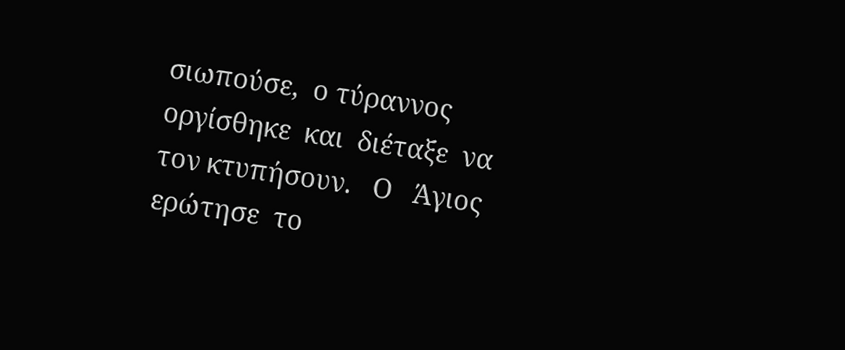σιωπούσε,  ο τύραννος οργίσθηκε  και  διέταξε  να   τον κτυπήσουν.   Ο   Άγιος  ερώτησε  το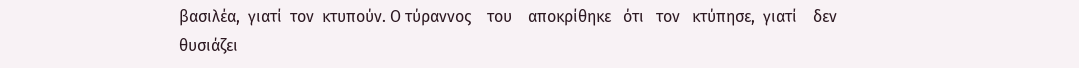βασιλέα,  γιατί  τον  κτυπούν. Ο τύραννος    του    αποκρίθηκε   ότι   τον   κτύπησε,  γιατί    δεν   θυσιάζει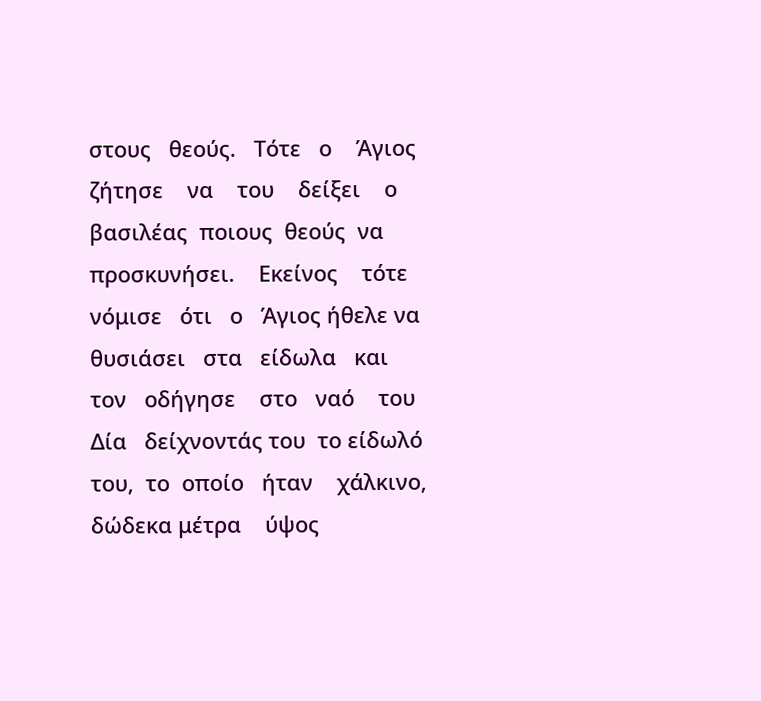στους   θεούς.   Τότε   ο    Άγιος   ζήτησε    να    του    δείξει    ο    βασιλέας  ποιους  θεούς  να    προσκυνήσει.    Εκείνος    τότε  νόμισε   ότι   ο   Άγιος ήθελε να  θυσιάσει   στα   είδωλα   και   τον   οδήγησε    στο   ναό    του    Δία   δείχνοντάς του  το είδωλό   του,  το  οποίο   ήταν    χάλκινο,   δώδεκα μέτρα    ύψος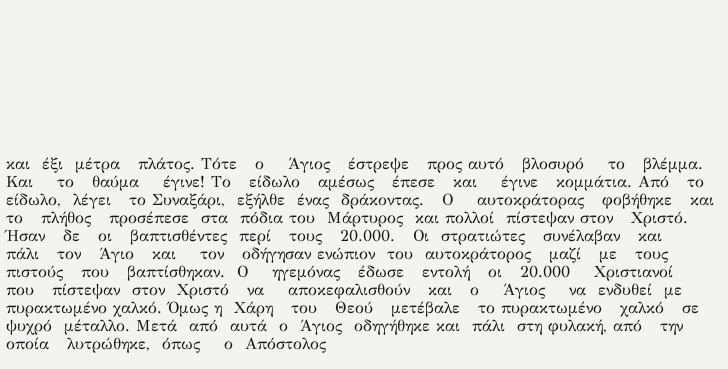και  έξι  μέτρα   πλάτος. Τότε   ο    Άγιος   έστρεψε   προς αυτό   βλοσυρό    το   βλέμμα.  Και    το   θαύμα    έγινε! Το   είδωλο   αμέσως   έπεσε   και    έγινε   κομμάτια. Από   το είδωλο,  λέγει   το Συναξάρι,  εξήλθε  ένας  δράκοντας.   Ο    αυτοκράτορας   φοβήθηκε   και  το   πλήθος   προσέπεσε  στα  πόδια του  Μάρτυρος  και πολλοί  πίστεψαν στον   Χριστό.  Ήσαν   δε   οι   βαπτισθέντες  περί   τους   20.000.   Οι  στρατιώτες   συνέλαβαν   και    πάλι   τον   Άγιο   και    τον   οδήγησαν ενώπιον  του  αυτοκράτορος   μαζί   με   τους   πιστούς   που   βαπτίσθηκαν.  Ο    ηγεμόνας   έδωσε   εντολή   οι   20.000    Χριστιανοί    που   πίστεψαν  στον  Χριστό   να    αποκεφαλισθούν   και   ο    Άγιος    να  ενδυθεί  με πυρακτωμένο χαλκό. Όμως η  Χάρη   του   Θεού   μετέβαλε   το πυρακτωμένο   χαλκό   σε ψυχρό  μέταλλο. Μετά  από  αυτά  ο  Άγιος  οδηγήθηκε και  πάλι  στη φυλακή, από   την  οποία   λυτρώθηκε,  όπως    ο  Απόστολος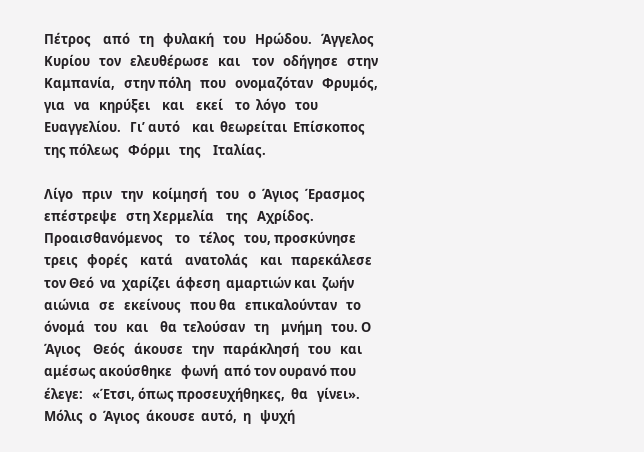Πέτρος    από   τη   φυλακή   του   Ηρώδου.   Άγγελος   Κυρίου   τον   ελευθέρωσε   και    τον   οδήγησε   στην   Καμπανία,   στην πόλη   που   ονομαζόταν   Φρυμός,   για   να   κηρύξει    και    εκεί    το  λόγο   του    Ευαγγελίου.   Γι’ αυτό    και  θεωρείται  Επίσκοπος  της πόλεως   Φόρμι   της    Ιταλίας.

Λίγο   πριν   την   κοίμησή   του   ο  Άγιος  Έρασμος   επέστρεψε   στη Χερμελία    της   Αχρίδος.   Προαισθανόμενος    το   τέλος   του, προσκύνησε   τρεις   φορές    κατά    ανατολάς    και   παρεκάλεσε    τον Θεό  να  χαρίζει  άφεση  αμαρτιών και  ζωήν   αιώνια   σε   εκείνους   που θα   επικαλούνταν   το   όνομά   του   και    θα  τελούσαν   τη    μνήμη   του. Ο    Άγιος    Θεός   άκουσε   την   παράκλησή   του   και   αμέσως ακούσθηκε   φωνή  από τον ουρανό που έλεγε:   «Έτσι, όπως προσευχήθηκες,  θα   γίνει».  Μόλις  ο  Άγιος  άκουσε  αυτό,  η   ψυχή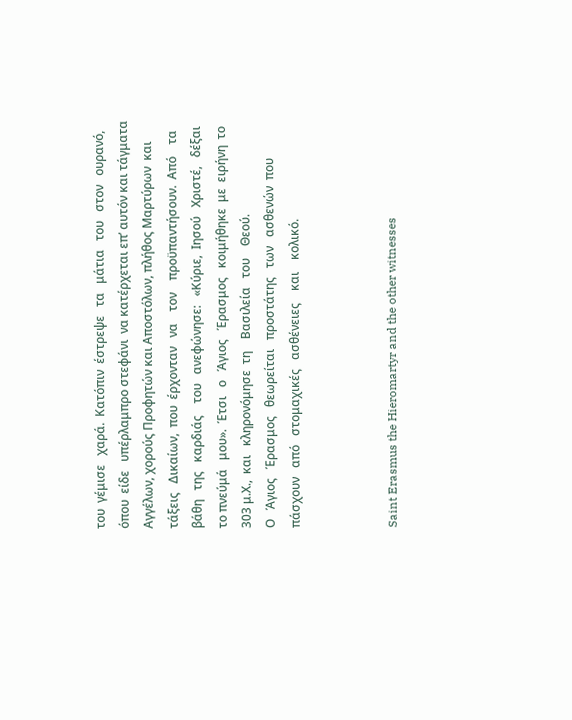του  γέμισε   χαρά.  Κατόπιν  έστρεψε   τα   μάτια   του   στον   ουρανό,    όπου  είδε   υπέρλαμπρο στεφάνι  να κατέρχεται επ’ αυτόν και τάγματα Αγγέλων, χορούς Προφητών και Αποστόλων, πλήθος Μαρτύρων  και  τάξεις   Δικαίων,  που  έρχονταν   να    τον    προϋπαντήσουν.  Από    τα βάθη   της   καρδιάς    του   ανεφώνησε:   «Κύριε,  Ιησού   Χριστέ,   δέξαι  το πνεύμά   μου».  Έτσι   ο   Άγιος   Έρασμος   κοιμήθηκε  με  ειρήνη  το  303 μ.Χ.,  και   κληρονόμησε  τη    Βασιλεία   του    Θεού.
Ο   Άγιος   Έρασμος   θεωρείται   προστάτης   των   ασθενών  που   πάσχουν   από   στομαχικές   ασθένειες    και    κολικό.



Saint Erasmus the Hieromartyr and the other witnesses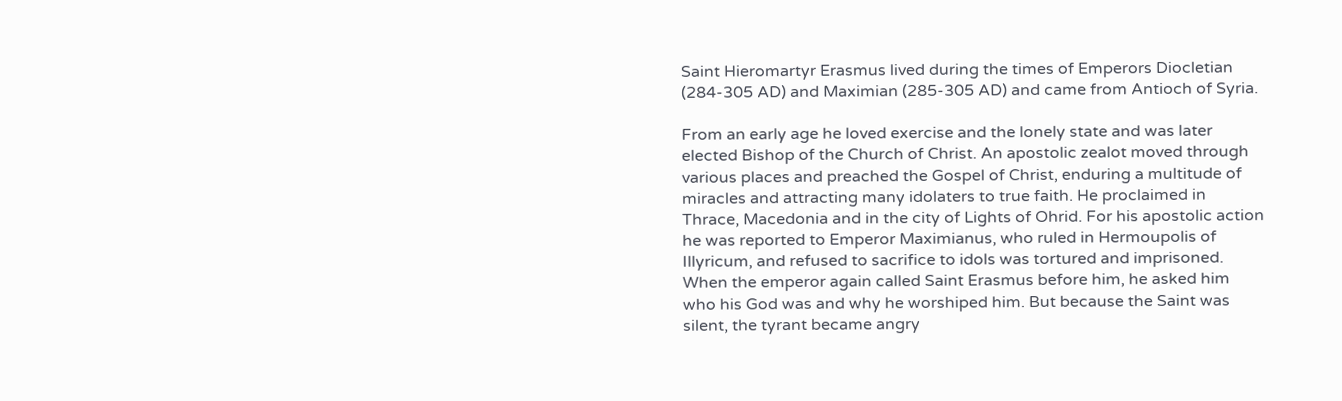Saint Hieromartyr Erasmus lived during the times of Emperors Diocletian (284-305 AD) and Maximian (285-305 AD) and came from Antioch of Syria.

From an early age he loved exercise and the lonely state and was later elected Bishop of the Church of Christ. An apostolic zealot moved through various places and preached the Gospel of Christ, enduring a multitude of miracles and attracting many idolaters to true faith. He proclaimed in Thrace, Macedonia and in the city of Lights of Ohrid. For his apostolic action he was reported to Emperor Maximianus, who ruled in Hermoupolis of Illyricum, and refused to sacrifice to idols was tortured and imprisoned. When the emperor again called Saint Erasmus before him, he asked him who his God was and why he worshiped him. But because the Saint was silent, the tyrant became angry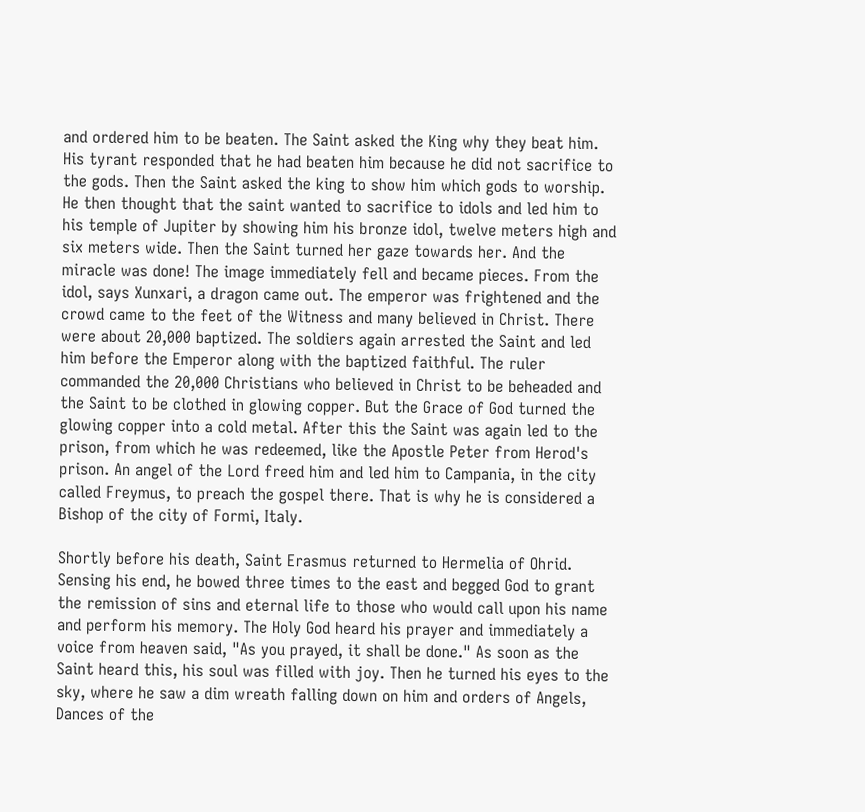and ordered him to be beaten. The Saint asked the King why they beat him. His tyrant responded that he had beaten him because he did not sacrifice to the gods. Then the Saint asked the king to show him which gods to worship. He then thought that the saint wanted to sacrifice to idols and led him to his temple of Jupiter by showing him his bronze idol, twelve meters high and six meters wide. Then the Saint turned her gaze towards her. And the miracle was done! The image immediately fell and became pieces. From the idol, says Xunxari, a dragon came out. The emperor was frightened and the crowd came to the feet of the Witness and many believed in Christ. There were about 20,000 baptized. The soldiers again arrested the Saint and led him before the Emperor along with the baptized faithful. The ruler commanded the 20,000 Christians who believed in Christ to be beheaded and the Saint to be clothed in glowing copper. But the Grace of God turned the glowing copper into a cold metal. After this the Saint was again led to the prison, from which he was redeemed, like the Apostle Peter from Herod's prison. An angel of the Lord freed him and led him to Campania, in the city called Freymus, to preach the gospel there. That is why he is considered a Bishop of the city of Formi, Italy.

Shortly before his death, Saint Erasmus returned to Hermelia of Ohrid. Sensing his end, he bowed three times to the east and begged God to grant the remission of sins and eternal life to those who would call upon his name and perform his memory. The Holy God heard his prayer and immediately a voice from heaven said, "As you prayed, it shall be done." As soon as the Saint heard this, his soul was filled with joy. Then he turned his eyes to the sky, where he saw a dim wreath falling down on him and orders of Angels, Dances of the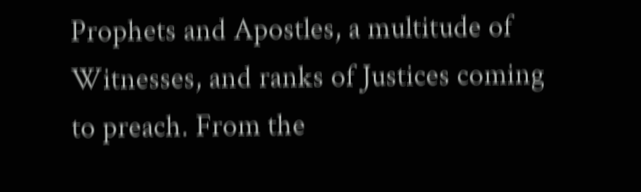Prophets and Apostles, a multitude of Witnesses, and ranks of Justices coming to preach. From the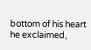bottom of his heart he exclaimed,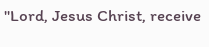"Lord, Jesus Christ, receive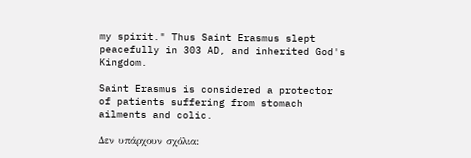my spirit." Thus Saint Erasmus slept peacefully in 303 AD, and inherited God's Kingdom.

Saint Erasmus is considered a protector of patients suffering from stomach ailments and colic.

Δεν υπάρχουν σχόλια: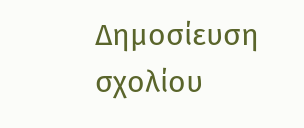Δημοσίευση σχολίου